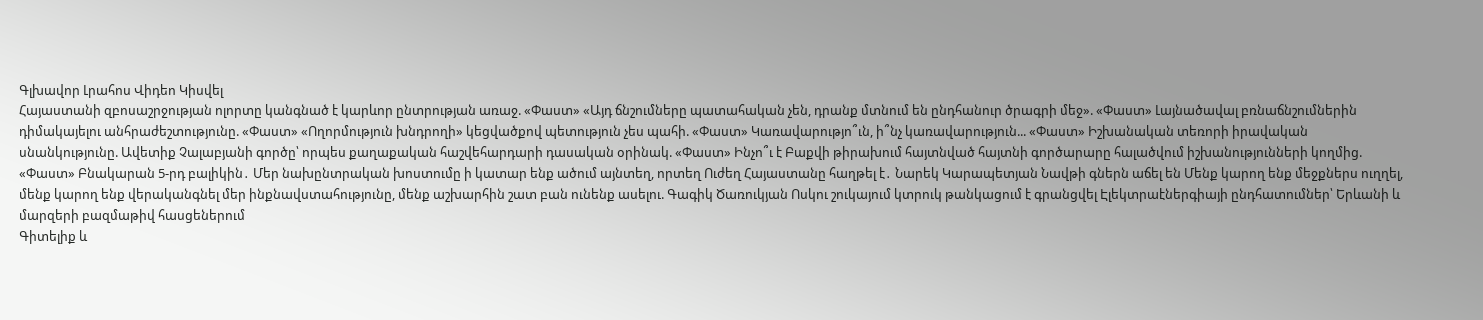Գլխավոր Լրահոս Վիդեո Կիսվել
Հայաստանի զբոսաշրջության ոլորտը կանգնած է կարևոր ընտրության առաջ. «Փաստ» «Այդ ճնշումները պատահական չեն, դրանք մտնում են ընդհանուր ծրագրի մեջ». «Փաստ» Լայնածավալ բռնաճնշումներին դիմակայելու անհրաժեշտությունը. «Փաստ» «Ողորմություն խնդրողի» կեցվածքով պետություն չես պահի. «Փաստ» Կառավարությո՞ւն, ի՞նչ կառավարություն... «Փաստ» Իշխանական տեռորի իրավական սնանկությունը. Ավետիք Չալաբյանի գործը՝ որպես քաղաքական հաշվեհարդարի դասական օրինակ. «Փաստ» Ինչո՞ւ է Բաքվի թիրախում հայտնված հայտնի գործարարը հալածվում իշխանությունների կողմից. «Փաստ» Բնակարան 5-րդ բալիկին․ Մեր նախընտրական խոստումը ի կատար ենք ածում այնտեղ, որտեղ Ուժեղ Հայաստանը հաղթել է․ Նարեկ Կարապետյան Նավթի գներն աճել են Մենք կարող ենք մեջքներս ուղղել, մենք կարող ենք վերականգնել մեր ինքնավստահությունը, մենք աշխարհին շատ բան ունենք ասելու. Գագիկ Ծառուկյան Ոսկու շուկայում կտրուկ թանկացում է գրանցվել Էլեկտրաէներգիայի ընդհատումներ՝ Երևանի և մարզերի բազմաթիվ հասցեներում
Գիտելիք և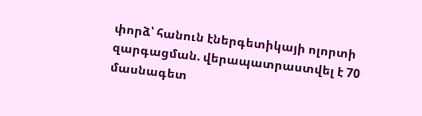փորձ՝ հանուն էներգետիկայի ոլորտի զարգացման. վերապատրաստվել է 70 մասնագետ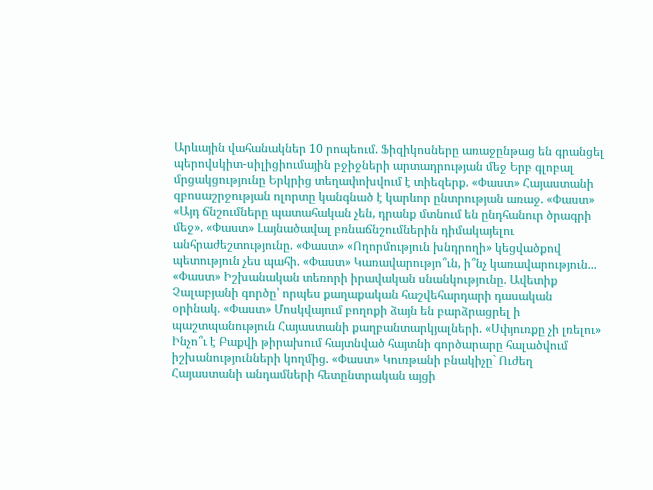Արևային վահանակներ 10 րոպեում. Ֆիզիկոսները առաջընթաց են գրանցել պերովսկիտ-սիլիցիումային բջիջների արտադրության մեջ Երբ գլոբալ մրցակցությունը Երկրից տեղափոխվում է տիեզերք. «Փաստ» Հայաստանի զբոսաշրջության ոլորտը կանգնած է կարևոր ընտրության առաջ. «Փաստ» «Այդ ճնշումները պատահական չեն, դրանք մտնում են ընդհանուր ծրագրի մեջ». «Փաստ» Լայնածավալ բռնաճնշումներին դիմակայելու անհրաժեշտությունը. «Փաստ» «Ողորմություն խնդրողի» կեցվածքով պետություն չես պահի. «Փաստ» Կառավարությո՞ւն, ի՞նչ կառավարություն... «Փաստ» Իշխանական տեռորի իրավական սնանկությունը. Ավետիք Չալաբյանի գործը՝ որպես քաղաքական հաշվեհարդարի դասական օրինակ. «Փաստ» Մոսկվայում բողոքի ձայն են բարձրացրել ի պաշտպանություն Հայաստանի քաղբանտարկյալների. «Սփյուռքը չի լռելու» Ինչո՞ւ է Բաքվի թիրախում հայտնված հայտնի գործարարը հալածվում իշխանությունների կողմից. «Փաստ» Կուռթանի բնակիչը` Ուժեղ Հայաստանի անդամների հետընտրական այցի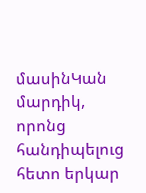մասինԿան մարդիկ, որոնց հանդիպելուց հետո երկար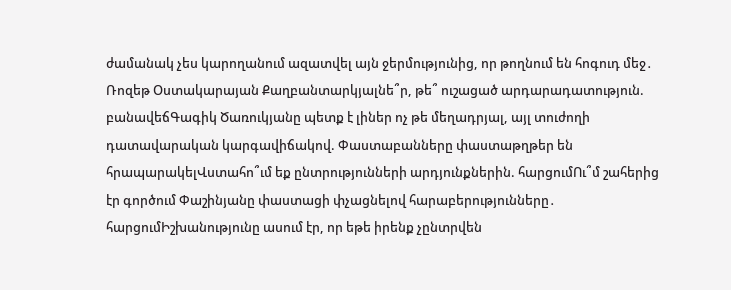ժամանակ չես կարողանում ազատվել այն ջերմությունից, որ թողնում են հոգուդ մեջ․ Ռոզեթ Օստակարայան Քաղբանտարկյալնե՞ր, թե՞ ուշացած արդարադատություն. բանավեճԳագիկ Ծառուկյանը պետք է լիներ ոչ թե մեղադրյալ, այլ տուժողի դատավարական կարգավիճակով. Փաստաբանները փաստաթղթեր են հրապարակելՎստահո՞ւմ եք ընտրությունների արդյունքներին. հարցումՈւ՞մ շահերից էր գործում Փաշինյանը փաստացի փչացնելով հարաբերությունները․ հարցումԻշխանությունը ասում էր, որ եթե իրենք չընտրվեն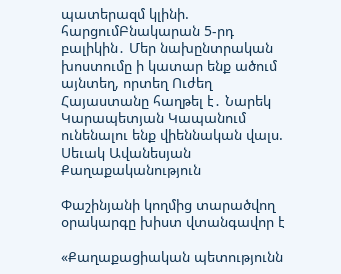պատերազմ կլինի. հարցումԲնակարան 5-րդ բալիկին․ Մեր նախընտրական խոստումը ի կատար ենք ածում այնտեղ, որտեղ Ուժեղ Հայաստանը հաղթել է․ Նարեկ Կարապետյան Կապանում ունենալու ենք վիեննական վալս. Սեւակ Ավանեսյան
Քաղաքականություն

Փաշինյանի կողմից տարածվող օրակարգը խիստ վտանգավոր է

«Քաղաքացիական պետությունն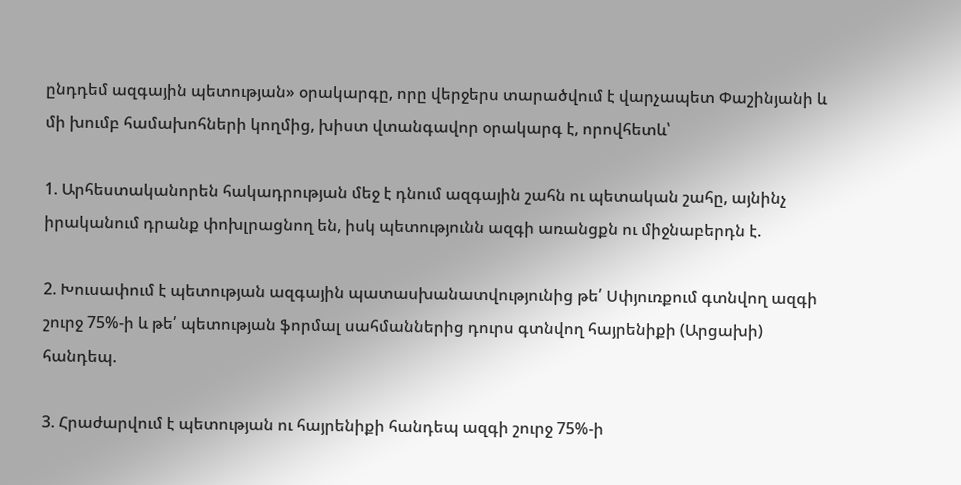ընդդեմ ազգային պետության» օրակարգը, որը վերջերս տարածվում է վարչապետ Փաշինյանի և մի խումբ համախոհների կողմից, խիստ վտանգավոր օրակարգ է, որովհետև՝

1. Արհեստականորեն հակադրության մեջ է դնում ազգային շահն ու պետական շահը, այնինչ իրականում դրանք փոխլրացնող են, իսկ պետությունն ազգի առանցքն ու միջնաբերդն է.

2. Խուսափում է պետության ազգային պատասխանատվությունից թե՛ Սփյուռքում գտնվող ազգի շուրջ 75%-ի և թե՛ պետության ֆորմալ սահմաններից դուրս գտնվող հայրենիքի (Արցախի) հանդեպ.

3. Հրաժարվում է պետության ու հայրենիքի հանդեպ ազգի շուրջ 75%-ի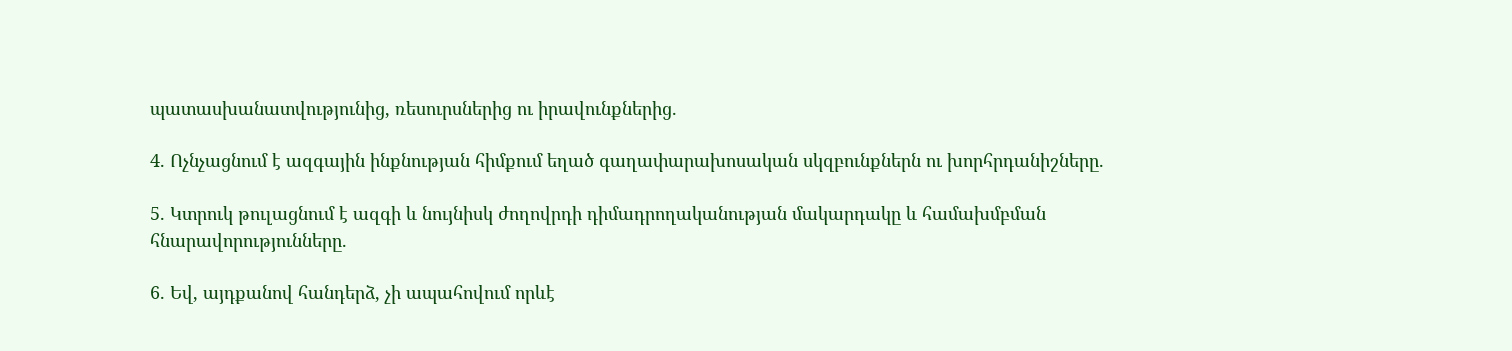պատասխանատվությունից, ռեսուրսներից ու իրավունքներից.

4. Ոչնչացնում է ազգային ինքնության հիմքում եղած գաղափարախոսական սկզբունքներն ու խորհրդանիշները.

5. Կտրուկ թուլացնում է ազգի և նույնիսկ ժողովրդի դիմադրողականության մակարդակը և համախմբման հնարավորությունները.

6. Եվ, այդքանով հանդերձ, չի ապահովում որևէ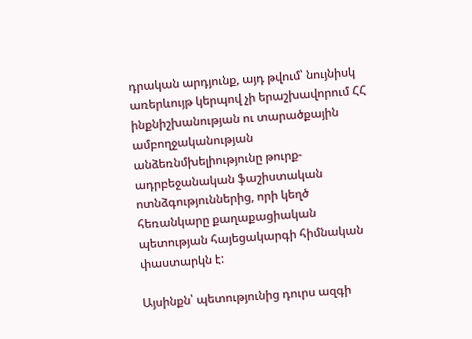դրական արդյունք, այդ թվում՝ նույնիսկ առերևույթ կերպով չի երաշխավորում ՀՀ ինքնիշխանության ու տարածքային ամբողջականության անձեռնմխելիությունը թուրք-ադրբեջանական ֆաշիստական ոտնձգություններից, որի կեղծ հեռանկարը քաղաքացիական պետության հայեցակարգի հիմնական փաստարկն է:

Այսինքն՝ պետությունից դուրս ազգի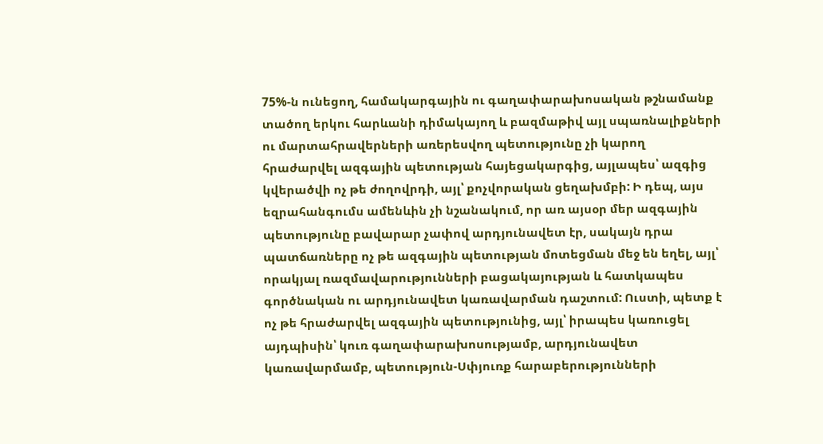75%-ն ունեցող, համակարգային ու գաղափարախոսական թշնամանք տածող երկու հարևանի դիմակայող և բազմաթիվ այլ սպառնալիքների ու մարտահրավերների առերեսվող պետությունը չի կարող հրաժարվել ազգային պետության հայեցակարգից, այլապես՝ ազգից կվերածվի ոչ թե ժողովրդի, այլ՝ քոչվորական ցեղախմբի: Ի դեպ, այս եզրահանգումս ամենևին չի նշանակում, որ առ այսօր մեր ազգային պետությունը բավարար չափով արդյունավետ էր, սակայն դրա պատճառները ոչ թե ազգային պետության մոտեցման մեջ են եղել, այլ՝ որակյալ ռազմավարությունների բացակայության և հատկապես գործնական ու արդյունավետ կառավարման դաշտում: Ուստի, պետք է ոչ թե հրաժարվել ազգային պետությունից, այլ՝ իրապես կառուցել այդպիսին՝ կուռ գաղափարախոսությամբ, արդյունավետ կառավարմամբ, պետություն-Սփյուռք հարաբերությունների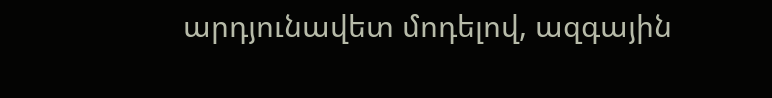արդյունավետ մոդելով, ազգային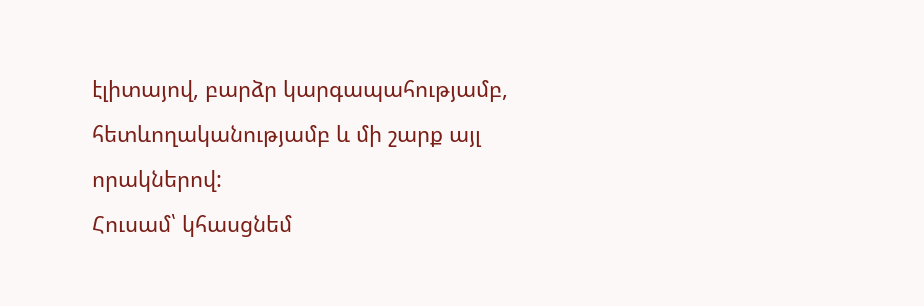էլիտայով, բարձր կարգապահությամբ, հետևողականությամբ և մի շարք այլ որակներով:
Հուսամ՝ կհասցնեմ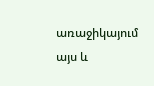առաջիկայում այս և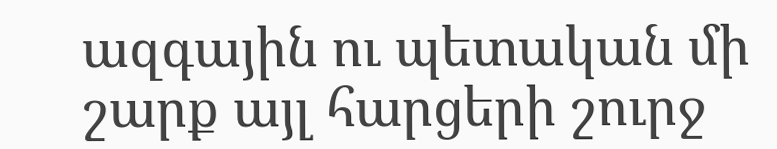ազգային ու պետական մի շարք այլ հարցերի շուրջ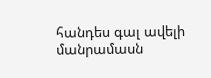հանդես գալ ավելի մանրամասն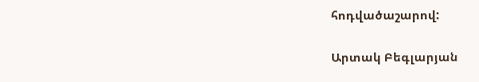հոդվածաշարով:

Արտակ Բեգլարյան